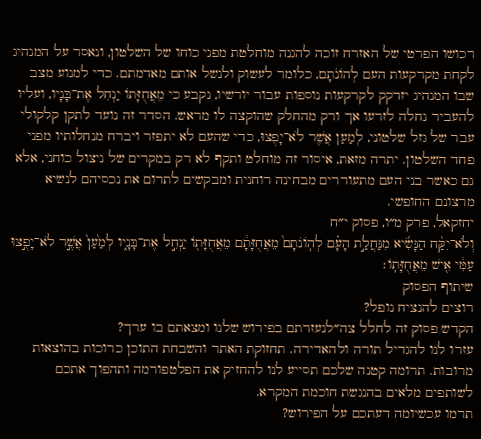רכושו הפרטי של האזרח זוכה להגנה מוחלטת מפני כוחו של השלטון, ונאסר על המנהיג לקחת מקרקעות העם לְהוֹנֹתָם, כלומר לעשוק ולנשל אותם מאדמתם. כדי למנוע מצב שבו המנהיג יזדקק לקרקעות נוספות עבור יורשיו, נקבע כי מֵאֲחֻזָּתוֹ יַנְחִל אֶת־בָּנָיו, ועליו להעביר נחלה לזרעו אך ורק מהחלק שהוקצה לו מראש. הסדר זה נועד לתקן קלקולי עבר של גזל שלטוני, לְמַעַן אֲשֶׁר לֹא־יָפֻצוּ, כדי שהעם לא יתפזר ויברח מנחלותיו מפני פחד השלטון. יתרה מזאת, איסור זה מוחלט ותקף לא רק במקרים של ניצול כוחני, אלא גם כאשר בני העם מתעוררים מבחינה רוחנית ומבקשים לתרום את נכסיהם לנשיא מרצונם החופשי.
יחזקאל, פרק מ״ו, פסוק י״ח
וְלֹא־יִקַּ֨ח הַנָּשִׂ֜יא מִנַּחֲלַ֣ת הָעָ֗ם לְהֽוֹנֹתָם֙ מֵאֲחֻזָּתָ֔ם מֵאֲחֻזָּת֖וֹ יַנְחִ֣ל אֶת־בָּנָ֑יו לְמַ֙עַן֙ אֲשֶׁ֣ר לֹא־יָפֻ֣צוּ עַמִּ֔י אִ֖ישׁ מֵאֲחֻזָּתֽוֹ׃
שיתוף הפסוק
רוצים להנציח נופל?
הקדש פסוק זה לחלל צה״לנעזרתם בפירוש שלנו ומצאתם בו ערך?
עזרו לנו להגדיל תורה ולהאדירה. תחזוקת האתר והשבחת התוכן כרוכות בהוצאות מרובות. תרומה קטנה שלכם תסייע לנו להחזיק את הפלטפורמה ותהפוך אתכם לשותפים מלאים בהנגשת חוכמת המקרא.
תרמו עכשיומה דעתכם על הפירוש?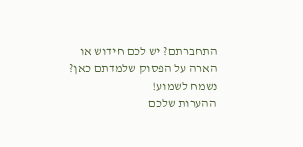התחברתם? יש לכם חידוש או הארה על הפסוק שלמדתם כאן? נשמח לשמוע!
ההערות שלכם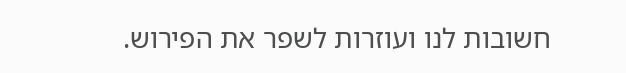חשובות לנו ועוזרות לשפר את הפירוש.